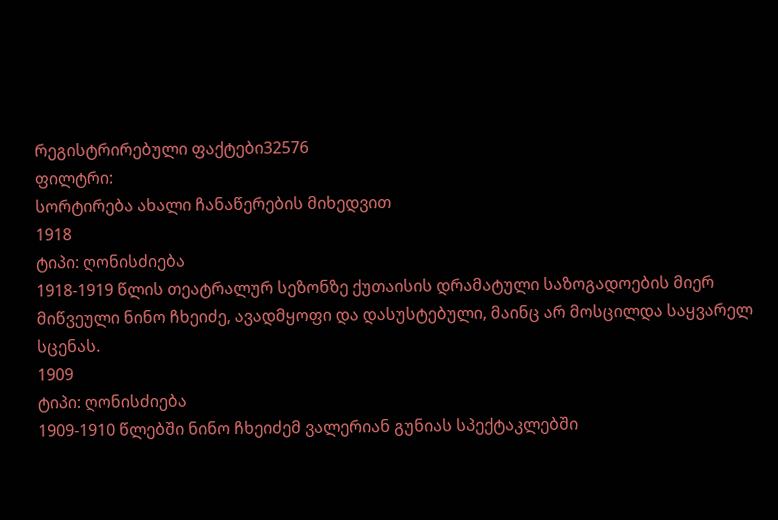რეგისტრირებული ფაქტები32576
ფილტრი:
სორტირება ახალი ჩანაწერების მიხედვით
1918
ტიპი: ღონისძიება
1918-1919 წლის თეატრალურ სეზონზე ქუთაისის დრამატული საზოგადოების მიერ მიწვეული ნინო ჩხეიძე, ავადმყოფი და დასუსტებული, მაინც არ მოსცილდა საყვარელ სცენას.
1909
ტიპი: ღონისძიება
1909-1910 წლებში ნინო ჩხეიძემ ვალერიან გუნიას სპექტაკლებში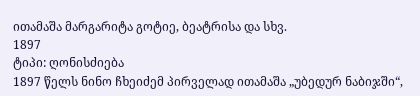ითამაშა მარგარიტა გოტიე, ბეატრისა და სხვ.
1897
ტიპი: ღონისძიება
1897 წელს ნინო ჩხეიძემ პირველად ითამაშა „უბედურ ნაბიჯში“,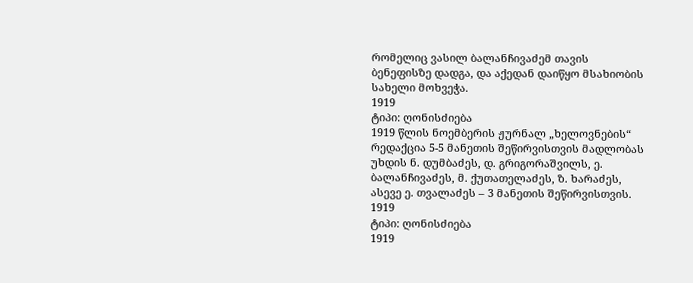რომელიც ვასილ ბალანჩივაძემ თავის ბენეფისზე დადგა, და აქედან დაიწყო მსახიობის სახელი მოხვეჭა.
1919
ტიპი: ღონისძიება
1919 წლის ნოემბერის ჟურნალ „ხელოვნების“ რედაქცია 5-5 მანეთის შეწირვისთვის მადლობას უხდის ნ. დუმბაძეს, დ. გრიგორაშვილს, ე. ბალანჩივაძეს, მ. ქუთათელაძეს, ზ. ხარაძეს, ასევე ე. თვალაძეს – 3 მანეთის შეწირვისთვის.
1919
ტიპი: ღონისძიება
1919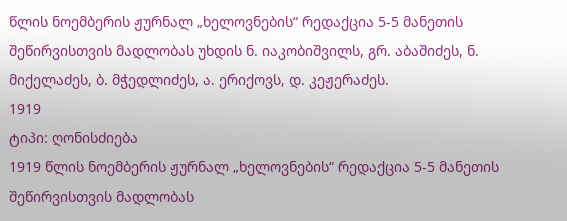წლის ნოემბერის ჟურნალ „ხელოვნების“ რედაქცია 5-5 მანეთის შეწირვისთვის მადლობას უხდის ნ. იაკობიშვილს, გრ. აბაშიძეს, ნ. მიქელაძეს, ბ. მჭედლიძეს, ა. ერიქოვს, დ. კეჟერაძეს.
1919
ტიპი: ღონისძიება
1919 წლის ნოემბერის ჟურნალ „ხელოვნების“ რედაქცია 5-5 მანეთის შეწირვისთვის მადლობას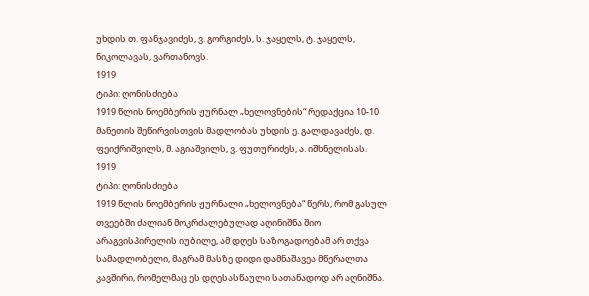უხდის თ. ფანჯავიძეს, ვ. გორგიძეს, ს. ჯაყელს, ტ. ჯაყელს, ნიკოლავას, ვართანოვს.
1919
ტიპი: ღონისძიება
1919 წლის ნოემბერის ჟურნალ „ხელოვნების“ რედაქცია 10-10 მანეთის შეწირვისთვის მადლობას უხდის ე. გალდავაძეს, დ. ფეიქრიშვილს, მ. აგიაშვილს, ვ. ფუთურიძეს, ა. იშხნელისას.
1919
ტიპი: ღონისძიება
1919 წლის ნოემბერის ჟურნალი „ხელოვნება“ წერს, რომ გასულ თვეებში ძალიან მოკრძალებულად აღინიშნა შიო არაგვისპირელის იუბილე, ამ დღეს საზოგადოებამ არ თქვა სამადლობელი, მაგრამ მასზე დიდი დამნაშავეა მწერალთა კავშირი, რომელმაც ეს დღესასწაული სათანადოდ არ აღნიშნა.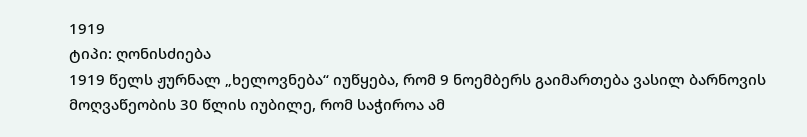1919
ტიპი: ღონისძიება
1919 წელს ჟურნალ „ხელოვნება“ იუწყება, რომ 9 ნოემბერს გაიმართება ვასილ ბარნოვის მოღვაწეობის 30 წლის იუბილე, რომ საჭიროა ამ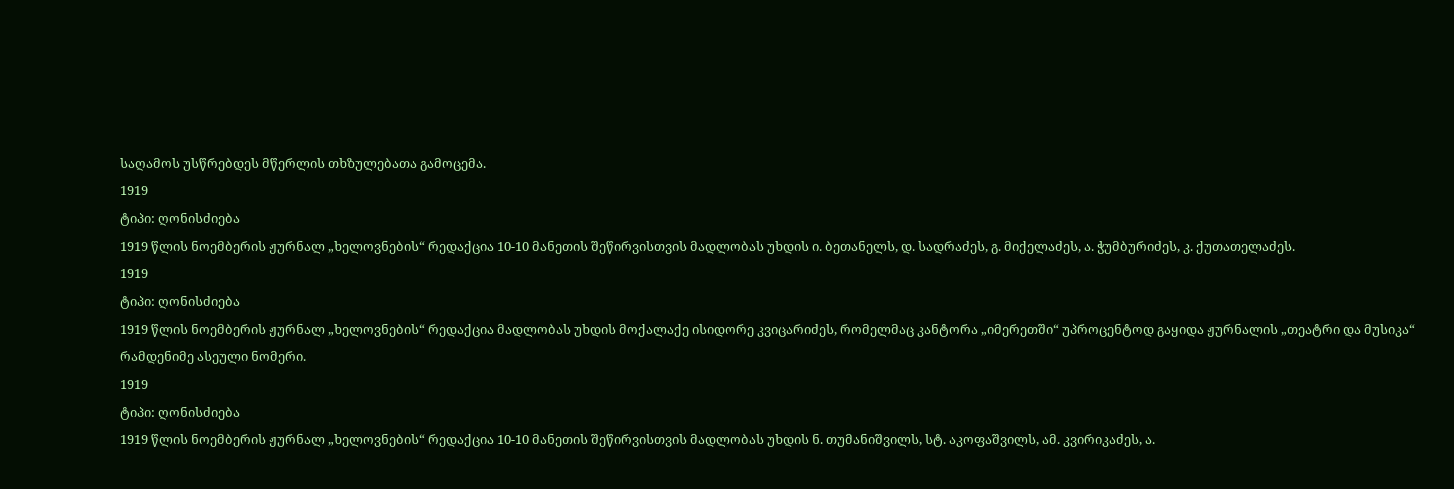საღამოს უსწრებდეს მწერლის თხზულებათა გამოცემა.
1919
ტიპი: ღონისძიება
1919 წლის ნოემბერის ჟურნალ „ხელოვნების“ რედაქცია 10-10 მანეთის შეწირვისთვის მადლობას უხდის ი. ბეთანელს, დ. სადრაძეს, გ. მიქელაძეს, ა. ჭუმბურიძეს, კ. ქუთათელაძეს.
1919
ტიპი: ღონისძიება
1919 წლის ნოემბერის ჟურნალ „ხელოვნების“ რედაქცია მადლობას უხდის მოქალაქე ისიდორე კვიცარიძეს, რომელმაც კანტორა „იმერეთში“ უპროცენტოდ გაყიდა ჟურნალის „თეატრი და მუსიკა“ რამდენიმე ასეული ნომერი.
1919
ტიპი: ღონისძიება
1919 წლის ნოემბერის ჟურნალ „ხელოვნების“ რედაქცია 10-10 მანეთის შეწირვისთვის მადლობას უხდის ნ. თუმანიშვილს, სტ. აკოფაშვილს, ამ. კვირიკაძეს, ა.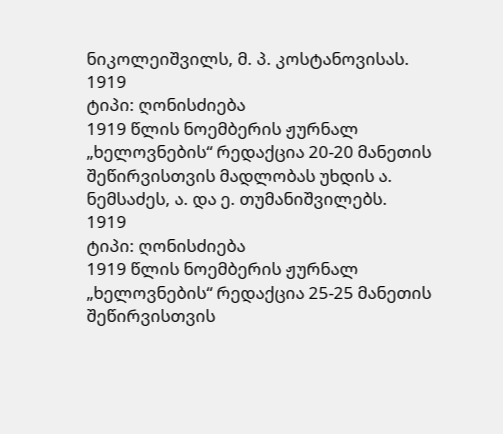ნიკოლეიშვილს, მ. პ. კოსტანოვისას.
1919
ტიპი: ღონისძიება
1919 წლის ნოემბერის ჟურნალ „ხელოვნების“ რედაქცია 20-20 მანეთის შეწირვისთვის მადლობას უხდის ა. ნემსაძეს, ა. და ე. თუმანიშვილებს.
1919
ტიპი: ღონისძიება
1919 წლის ნოემბერის ჟურნალ „ხელოვნების“ რედაქცია 25-25 მანეთის შეწირვისთვის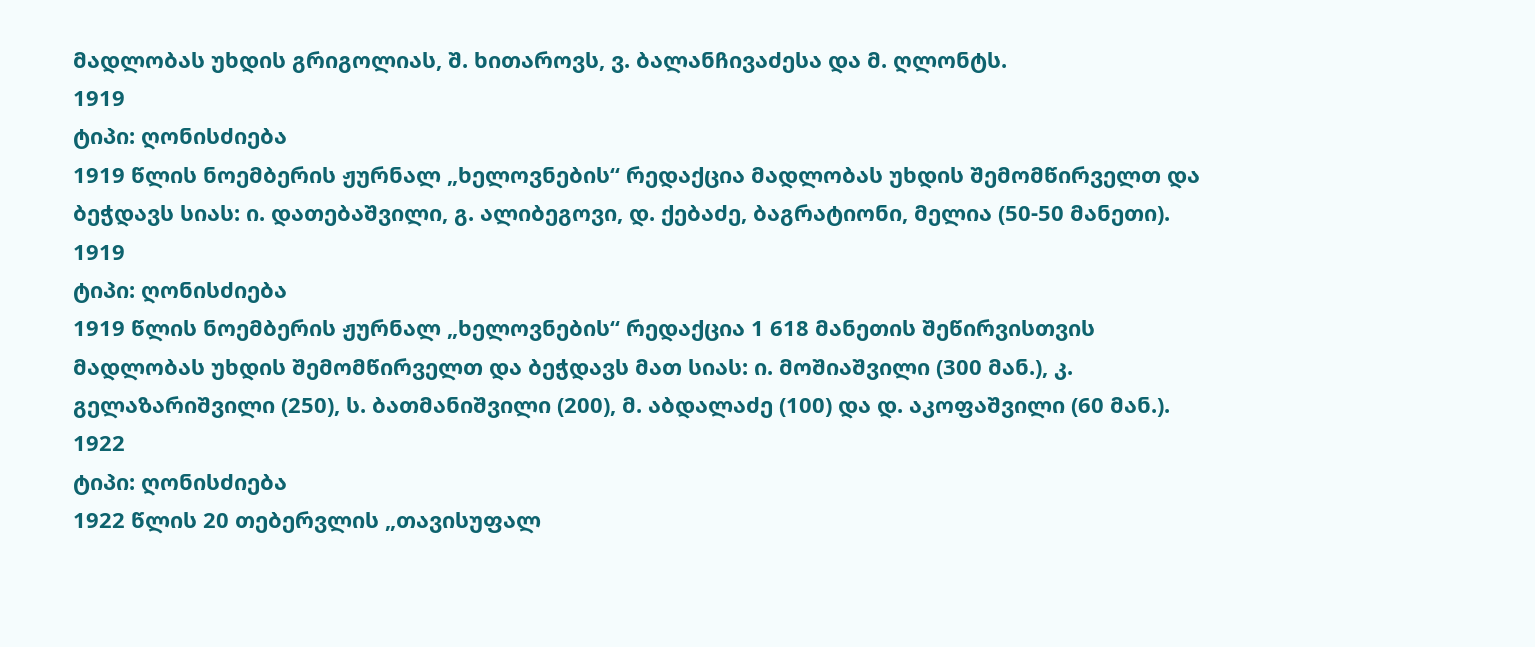მადლობას უხდის გრიგოლიას, შ. ხითაროვს, ვ. ბალანჩივაძესა და მ. ღლონტს.
1919
ტიპი: ღონისძიება
1919 წლის ნოემბერის ჟურნალ „ხელოვნების“ რედაქცია მადლობას უხდის შემომწირველთ და ბეჭდავს სიას: ი. დათებაშვილი, გ. ალიბეგოვი, დ. ქებაძე, ბაგრატიონი, მელია (50-50 მანეთი).
1919
ტიპი: ღონისძიება
1919 წლის ნოემბერის ჟურნალ „ხელოვნების“ რედაქცია 1 618 მანეთის შეწირვისთვის მადლობას უხდის შემომწირველთ და ბეჭდავს მათ სიას: ი. მოშიაშვილი (300 მან.), კ. გელაზარიშვილი (250), ს. ბათმანიშვილი (200), მ. აბდალაძე (100) და დ. აკოფაშვილი (60 მან.).
1922
ტიპი: ღონისძიება
1922 წლის 20 თებერვლის „თავისუფალ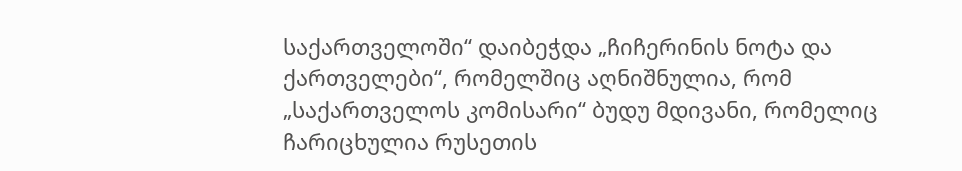საქართველოში“ დაიბეჭდა „ჩიჩერინის ნოტა და ქართველები“, რომელშიც აღნიშნულია, რომ „საქართველოს კომისარი“ ბუდუ მდივანი, რომელიც ჩარიცხულია რუსეთის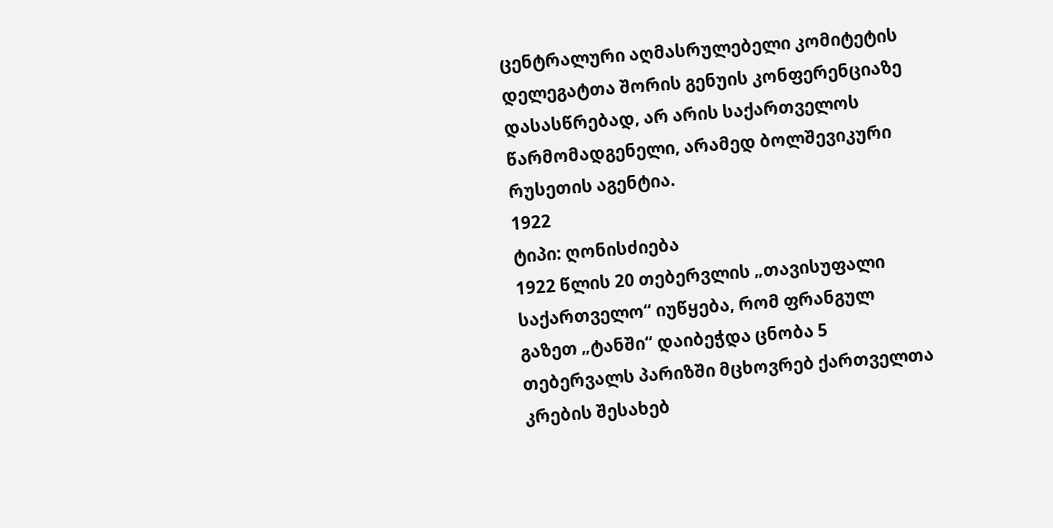ცენტრალური აღმასრულებელი კომიტეტის დელეგატთა შორის გენუის კონფერენციაზე დასასწრებად, არ არის საქართველოს წარმომადგენელი, არამედ ბოლშევიკური რუსეთის აგენტია.
1922
ტიპი: ღონისძიება
1922 წლის 20 თებერვლის „თავისუფალი საქართველო“ იუწყება, რომ ფრანგულ გაზეთ „ტანში“ დაიბეჭდა ცნობა 5 თებერვალს პარიზში მცხოვრებ ქართველთა კრების შესახებ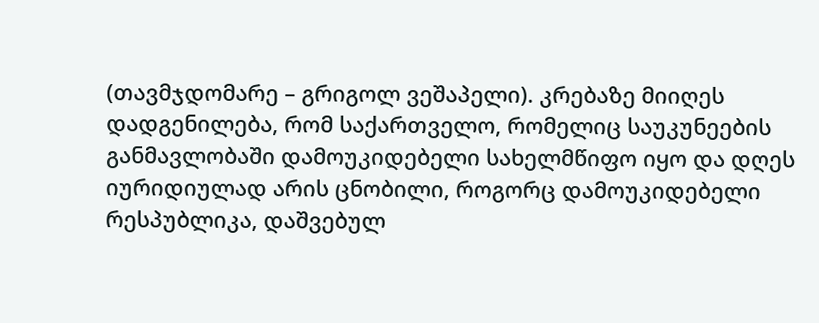(თავმჯდომარე – გრიგოლ ვეშაპელი). კრებაზე მიიღეს დადგენილება, რომ საქართველო, რომელიც საუკუნეების განმავლობაში დამოუკიდებელი სახელმწიფო იყო და დღეს იურიდიულად არის ცნობილი, როგორც დამოუკიდებელი რესპუბლიკა, დაშვებულ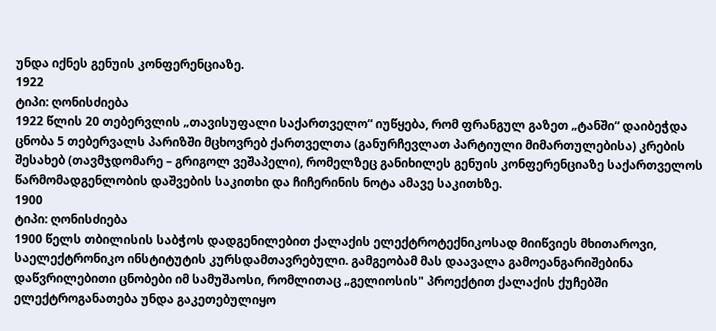უნდა იქნეს გენუის კონფერენციაზე.
1922
ტიპი: ღონისძიება
1922 წლის 20 თებერვლის „თავისუფალი საქართველო“ იუწყება, რომ ფრანგულ გაზეთ „ტანში“ დაიბეჭდა ცნობა 5 თებერვალს პარიზში მცხოვრებ ქართველთა (განურჩევლათ პარტიული მიმართულებისა) კრების შესახებ (თავმჯდომარე – გრიგოლ ვეშაპელი), რომელზეც განიხილეს გენუის კონფერენციაზე საქართველოს წარმომადგენლობის დაშვების საკითხი და ჩიჩერინის ნოტა ამავე საკითხზე.
1900
ტიპი: ღონისძიება
1900 წელს თბილისის საბჭოს დადგენილებით ქალაქის ელექტროტექნიკოსად მიიწვიეს მხითაროვი, საელექტრონიკო ინსტიტუტის კურსდამთავრებული. გამგეობამ მას დაავალა გამოეანგარიშებინა დაწვრილებითი ცნობები იმ სამუშაოსი, რომლითაც „გელიოსის" პროექტით ქალაქის ქუჩებში ელექტროგანათება უნდა გაკეთებულიყო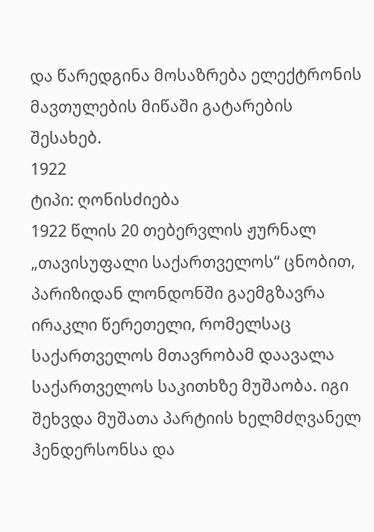და წარედგინა მოსაზრება ელექტრონის მავთულების მიწაში გატარების შესახებ.
1922
ტიპი: ღონისძიება
1922 წლის 20 თებერვლის ჟურნალ „თავისუფალი საქართველოს“ ცნობით, პარიზიდან ლონდონში გაემგზავრა ირაკლი წერეთელი, რომელსაც საქართველოს მთავრობამ დაავალა საქართველოს საკითხზე მუშაობა. იგი შეხვდა მუშათა პარტიის ხელმძღვანელ ჰენდერსონსა და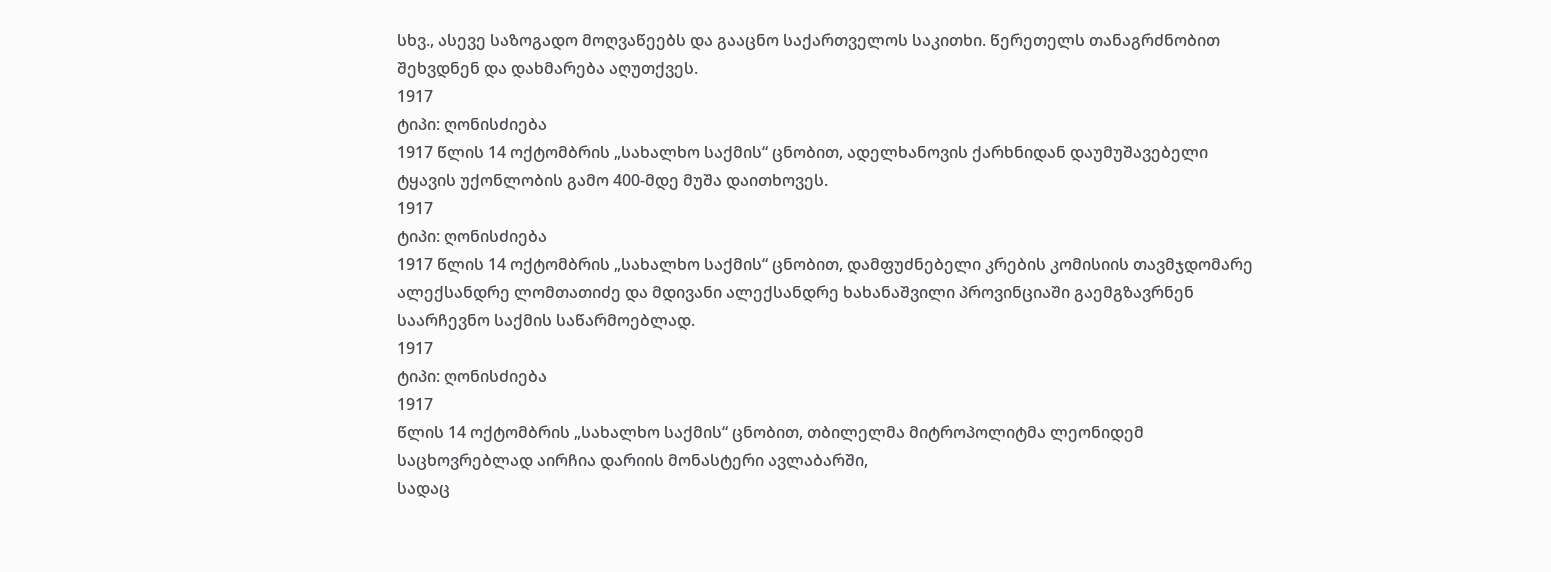სხვ., ასევე საზოგადო მოღვაწეებს და გააცნო საქართველოს საკითხი. წერეთელს თანაგრძნობით შეხვდნენ და დახმარება აღუთქვეს.
1917
ტიპი: ღონისძიება
1917 წლის 14 ოქტომბრის „სახალხო საქმის“ ცნობით, ადელხანოვის ქარხნიდან დაუმუშავებელი ტყავის უქონლობის გამო 400-მდე მუშა დაითხოვეს.
1917
ტიპი: ღონისძიება
1917 წლის 14 ოქტომბრის „სახალხო საქმის“ ცნობით, დამფუძნებელი კრების კომისიის თავმჯდომარე ალექსანდრე ლომთათიძე და მდივანი ალექსანდრე ხახანაშვილი პროვინციაში გაემგზავრნენ საარჩევნო საქმის საწარმოებლად.
1917
ტიპი: ღონისძიება
1917
წლის 14 ოქტომბრის „სახალხო საქმის“ ცნობით, თბილელმა მიტროპოლიტმა ლეონიდემ საცხოვრებლად აირჩია დარიის მონასტერი ავლაბარში,
სადაც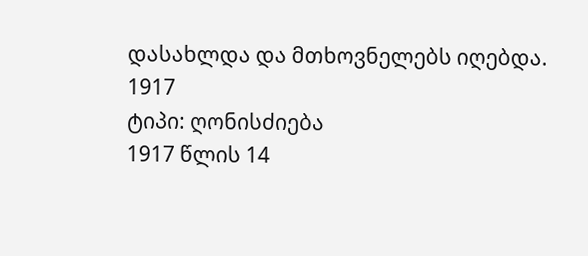დასახლდა და მთხოვნელებს იღებდა.
1917
ტიპი: ღონისძიება
1917 წლის 14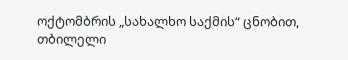ოქტომბრის „სახალხო საქმის“ ცნობით, თბილელი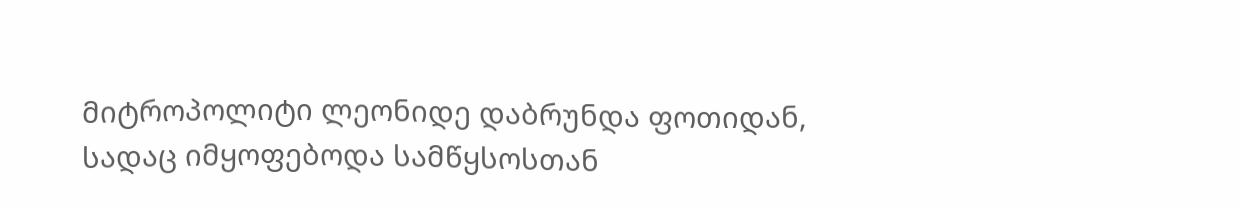მიტროპოლიტი ლეონიდე დაბრუნდა ფოთიდან, სადაც იმყოფებოდა სამწყსოსთან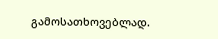გამოსათხოვებლად.